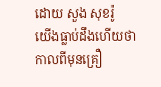ដោយ សួង សុខរ៉ូ
យើងធ្លាប់ដឹងហើយថា កាលពីមុនគ្រឿ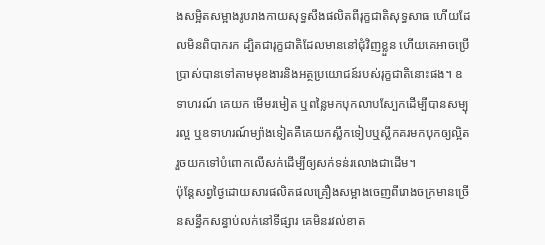ងសម្អិតសម្អាងរូបរាងកាយសុទ្ធសឹងផលិតពីរុក្ខជាតិសុទ្ធសាធ ហើយដែលមិនពិបាករក ដ្បិតជារុក្ខជាតិដែលមាននៅជុំវិញខ្លួន ហើយគេអាចប្រើប្រាស់បានទៅតាមមុខងារនិងអត្ថប្រយោជន៍របស់រុក្ខជាតិនោះផង។ ឧទាហរណ៍ គេយក មើមរមៀត ឬពន្លៃមកបុកលាបស្បែកដើម្បីបានសម្បុរល្អ ឬឧទាហរណ៍ម្យ៉ាងទៀតគឺគេយកស្លឹកទៀបឬស្លឹកគរមកបុកឲ្យល្អិតរួចយកទៅបំពោកលើសក់ដើម្បីឲ្យសក់ទន់រលោងជាដើម។
ប៉ុន្តែសព្វថ្ងៃដោយសារផលិតផលគ្រឿងសម្អាងចេញពីរោងចក្រមានច្រើនសន្ធឹកសន្ធាប់លក់នៅទីផ្សារ គេមិនរវល់ខាត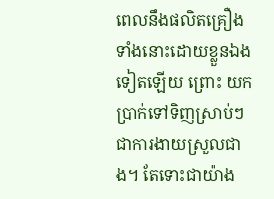ពេលនឹងផលិតគ្រឿងទាំងនោះដោយខ្លួនឯងទៀតឡើយ ព្រោះ យកប្រាក់ទៅទិញស្រាប់ៗជាការងាយស្រួលជាង។ តែទោះជាយ៉ាង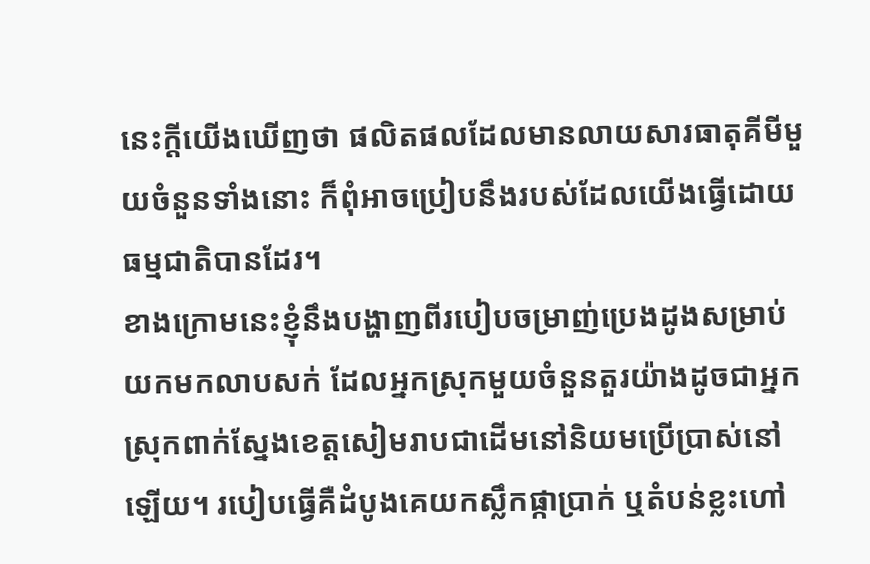នេះក្តីយើងឃើញថា ផលិតផលដែលមានលាយសារធាតុគីមីមួយចំនួនទាំងនោះ ក៏ពុំអាចប្រៀបនឹងរបស់ដែលយើងធ្វើដោយធម្មជាតិបានដែរ។
ខាងក្រោមនេះខ្ញុំនឹងបង្ហាញពីរបៀបចម្រាញ់ប្រេងដូងសម្រាប់យកមកលាបសក់ ដែលអ្នកស្រុកមួយចំនួនតួរយ៉ាងដូចជាអ្នកស្រុកពាក់ស្នែងខេត្តសៀមរាបជាដើមនៅនិយមប្រើប្រាស់នៅឡើយ។ របៀបធ្វើគឺដំបូងគេយកស្លឹកផ្កាប្រាក់ ឬតំបន់ខ្លះហៅ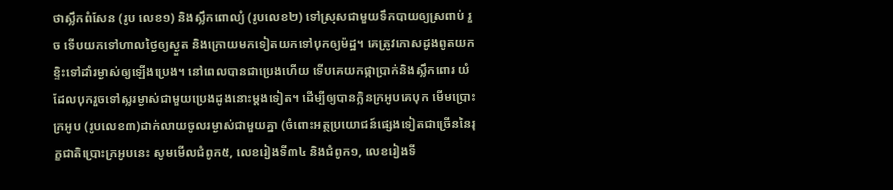ថាស្លឹកពំសែន (រូប លេខ១) និងស្លឹកពោល្យំ (រូបលេខ២) ទៅស្រុសជាមួយទឹកបាយឲ្យស្រពាប់ រួច ទើបយកទៅហាលថ្ងៃឲ្យស្ងួត និងក្រោយមកទៀតយកទៅបុកឲ្យម៉ដ្ឋ។ គេត្រូវកោសដូងពូតយកខ្ទិះទៅដាំរម្ងាស់ឲ្យឡើងប្រេង។ នៅពេលបានជាប្រេងហើយ ទើបគេយកផ្កាប្រាក់និងស្លឹកពោរ យំដែលបុករួចទៅស្លរម្ងាស់ជាមួយប្រេងដូងនោះម្ដងទៀត។ ដើម្បីឲ្យបានក្លិនក្រអូបគេបុក មើមប្រោះក្រអូប (រូបលេខ៣)ដាក់លាយចូលរម្ងាស់ជាមួយគ្នា (ចំពោះអត្ថប្រយោជន៍ផ្សេងទៀតជាច្រើននៃរុក្ខជាតិប្រោះក្រអូបនេះ សូមមើលជំពូក៥, លេខរៀងទី៣៤ និងជំពូក១, លេខរៀងទី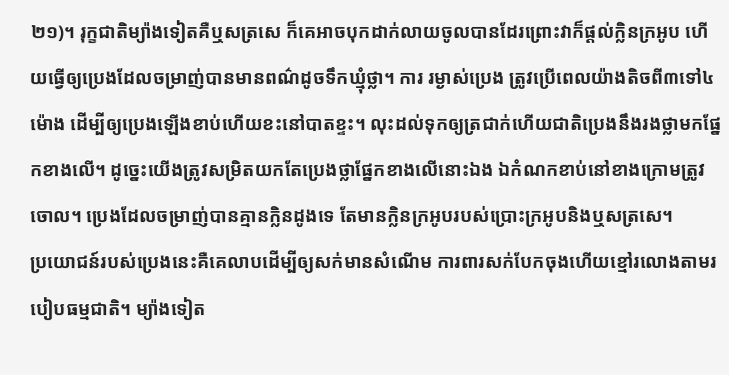២១)។ រុក្ខជាតិម្យ៉ាងទៀតគឺឬសត្រសេ ក៏គេអាចបុកដាក់លាយចូលបានដែរព្រោះវាក៏ផ្ដល់ក្លិនក្រអូប ហើយធ្វើឲ្យប្រេងដែលចម្រាញ់បានមានពណ៌ដូចទឹកឃ្មុំថ្លា។ ការ រម្ងាស់ប្រេង ត្រូវប្រើពេលយ៉ាងតិចពី៣ទៅ៤ម៉ោង ដើម្បីឲ្យប្រេងឡើងខាប់ហើយខះនៅបាតខ្ទះ។ លុះដល់ទុកឲ្យត្រជាក់ហើយជាតិប្រេងនឹងរងថ្លាមកផ្នែកខាងលើ។ ដូច្នេះយើងត្រូវសម្រិតយកតែប្រេងថ្លាផ្នែកខាងលើនោះឯង ឯកំណកខាប់នៅខាងក្រោមត្រូវចោល។ ប្រេងដែលចម្រាញ់បានគ្មានក្លិនដូងទេ តែមានក្លិនក្រអូបរបស់ប្រោះក្រអូបនិងឬសត្រសេ។
ប្រយោជន៍របស់ប្រេងនេះគឺគេលាបដើម្បីឲ្យសក់មានសំណើម ការពារសក់បែកចុងហើយខ្មៅរលោងតាមរបៀបធម្មជាតិ។ ម្យ៉ាងទៀត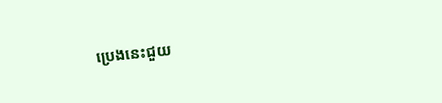ប្រេងនេះជួយ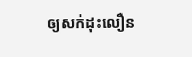ឲ្យសក់ដុះលឿន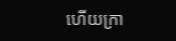ហើយក្រា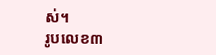ស់។
រូបលេខ៣